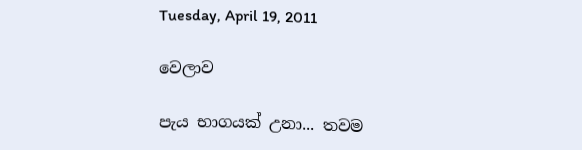Tuesday, April 19, 2011

වෙලාව

පැය භාගයක් උනා... තවම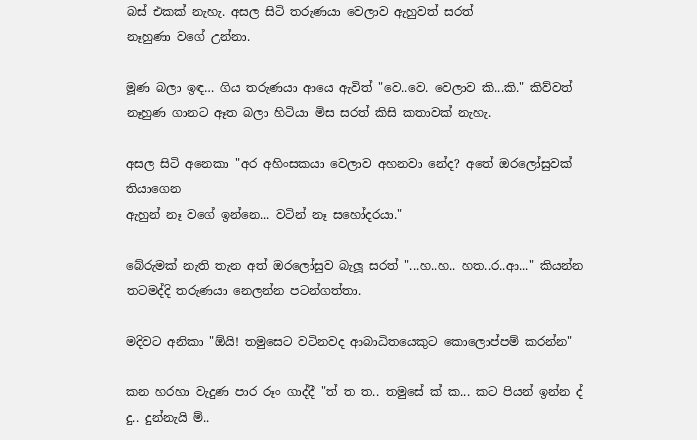බස් එකක් නැහැ. අසල සිටි තරුණයා වෙලාව ඇහුවත් සරත්
නෑහුණා වගේ උන්නා.

මූණ බලා ඉඳ… ගිය තරුණයා ආයෙ ඇවිත් "වෙ..වෙ. වෙලාව කි...කි." කිව්වත්
නෑහුණ ගානට ඈත බලා හිටියා මිස සරත් කිසි කතාවක් නැහැ.

අසල සිටි අනෙකා "අර අහිංසකයා වෙලාව අහනවා නේද? අතේ ඔරලෝසුවක් තියාගෙන
ඇහුන් නෑ වගේ ඉන්නෙ... වටින් නෑ සහෝදරයා."

බේරුමක් නැති තැන අත් ඔරලෝසුව බැලූ සරත් "...හ..හ.. හත..ර..ආ..." කියන්න
තටමද්දි තරුණයා නෙලන්න පටන්ගත්තා.

මදිවට අනිකා "ඕයි! තමුසෙට වටිනවද ආබාධිතයෙකුට කොලොප්පම් කරන්න"

කන හරහා වැදුණ පාර රූං ගාද්දී "ත් ත ත.. තමුසේ ක් ක... කට පියන් ඉන්න ද්
දු.. දුන්නැයි ම්..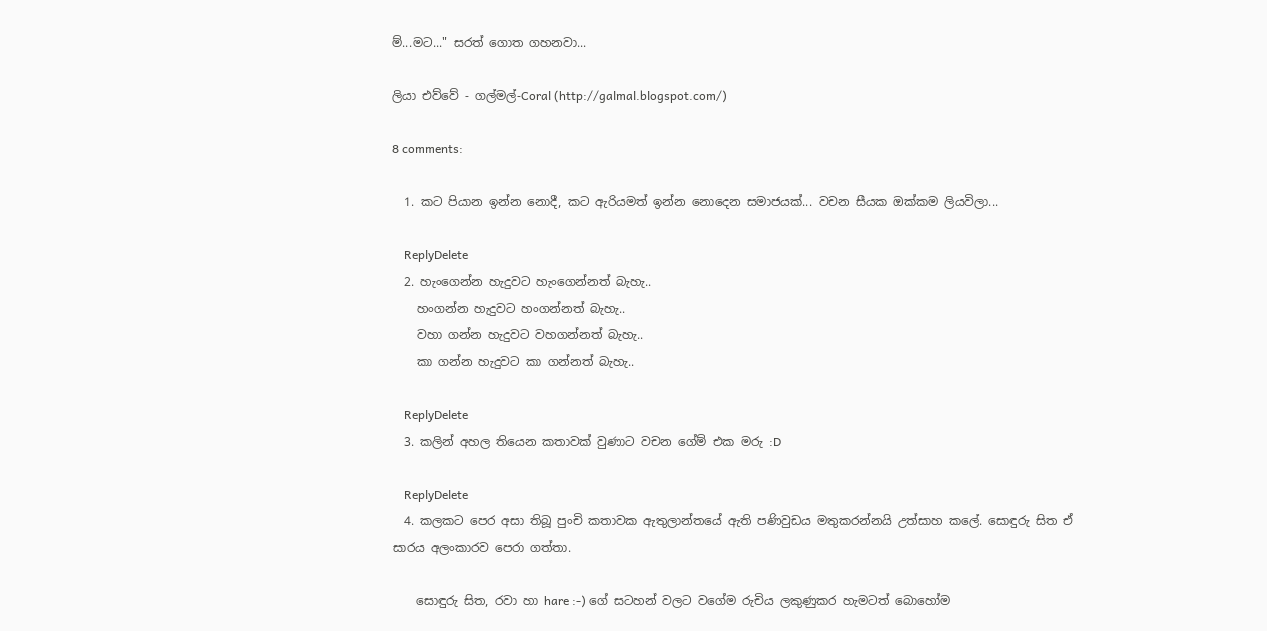ම්...මට..." සරත් ගොත ගහනවා...

ලියා එව්වේ - ගල්මල්-Coral (http://galmal.blogspot.com/)

8 comments:

  1. කට පියාන ඉන්න නොදී, කට ඇරියමත් ඉන්න නොදෙන සමාජයක්... වචන සීයක ඔක්කම ලියවිලා...

    ReplyDelete
  2. හැංගෙන්න හැදුවට හැංගෙන්නත් බැහැ..
    හංගන්න හැදුවට හංගන්නත් බැහැ..
    වහා ගන්න හැදුවට වහගන්නත් බැහැ..
    කා ගන්න හැදුවට කා ගන්නත් බැහැ..

    ReplyDelete
  3. කලින් අහල තියෙන කතාවක් වුණාට වචන ගේම් එක මරු :D

    ReplyDelete
  4. කලකට පෙර අසා තිබූ පුංචි කතාවක ඇතුලාන්තයේ ඇති පණිවුඩය මතුකරන්නයි උත්සාහ කලේ. සොඳුරු සිත ඒ සාරය අලංකාරව පෙරා ගත්තා.

    සොඳුරු සිත, රවා හා hare :-) ගේ සටහන් වලට වගේම රුචිය ලකුණුකර හැමටත් බොහෝම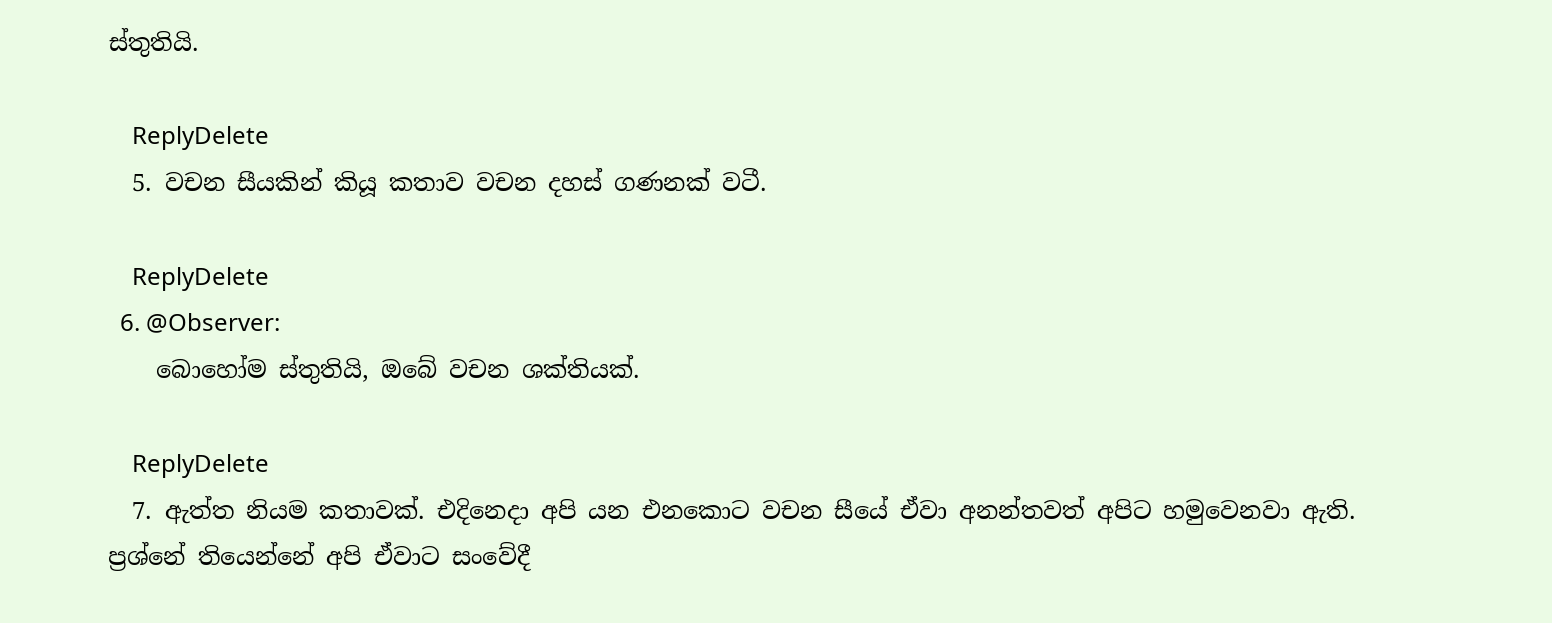ස්තුතියි.

    ReplyDelete
  5. වචන සීයකින් කියූ කතාව වචන දහස් ගණනක් වටී.

    ReplyDelete
  6. @Observer:
    බොහෝම ස්තුතියි, ඔබේ වචන ශක්තියක්.

    ReplyDelete
  7. ඇත්ත නියම කතාවක්. එදිනෙදා අපි යන එනකොට වචන සීයේ ඒවා අනන්තවත් අපිට හමුවෙනවා ඇති. ප්‍රශ්නේ තියෙන්නේ අපි ඒවාට සංවේදී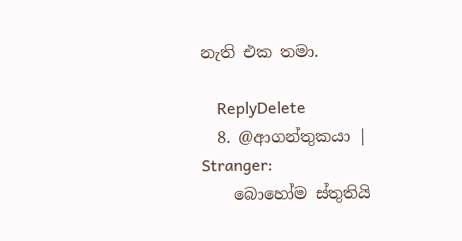නැති එක තමා.

    ReplyDelete
  8. @ආගන්තුකයා | Stranger:
    බොහෝම ස්තුතියි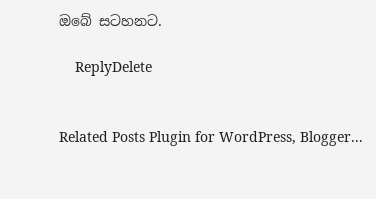ඔබේ සටහනට.

    ReplyDelete


Related Posts Plugin for WordPress, Blogger...